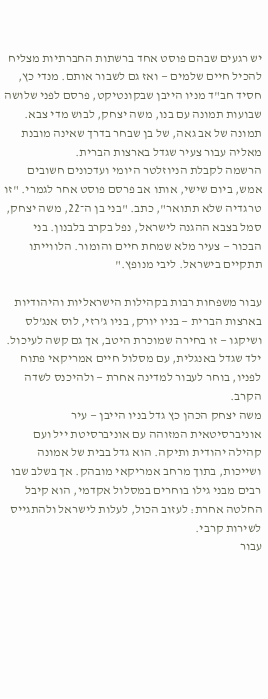יש רגעים שבהם פוסט אחד ברשתות החברתיות מצליח להכיל חיים שלמים — ואז גם לשבור אותם. מנדי כץ, חסיד חב"ד מניו הייבן שבקונטיקט, פרסם לפני שלושה שבועות תמונה עם בנו, משה יצחק, לבוש מדי צבא. תמונה של אב גאה, של בן שבחר בדרך שאינה מובנת מאליה עבור צעיר שגדל בארצות הברית.
הרשמה לקבלת הניוזלטר היומי ועדכונים חשובים
אמש, ביום שישי, אותו אב פרסם פוסט אחר לגמרי. "זו טרגדיה שלא תתואר", כתב. "בני בן ה־22, משה יצחק, סמל בצבא ההגנה לישראל, נפל בקרב בלבנון. בני הבכור — צעיר מלא שמחת חיים והומור. הלווייתו תתקיים בישראל. ליבי מנופץ."

עבור משפחות רבות בקהילות הישראליות והיהודיות בארצות הברית — בניו יורק, בניו ג'רזי, לוס אנג'לס ושיקגו — זו בחירה שמוכרת היטב, אך גם קשה לעיכול. ילד שגדל באנגלית, עם מסלול חיים אמריקאי פתוח לפניו, בוחר לעבור למדינה אחרת — ולהיכנס לשדה הקרב.
משה יצחק הכהן כץ גדל בניו הייבן — עיר אוניברסיטאית המזוהה עם אוניברסיטת ייל ועם קהילה יהודית ותיקה. הוא גדל בבית של אמונה ושייכות, בתוך מרחב אמריקאי מובהק. אך בשלב שבו רבים מבני גילו בוחרים במסלול אקדמי, הוא קיבל החלטה אחרת: לעזוב הכול, לעלות לישראל ולהתגייס לשירות קרבי.
עבור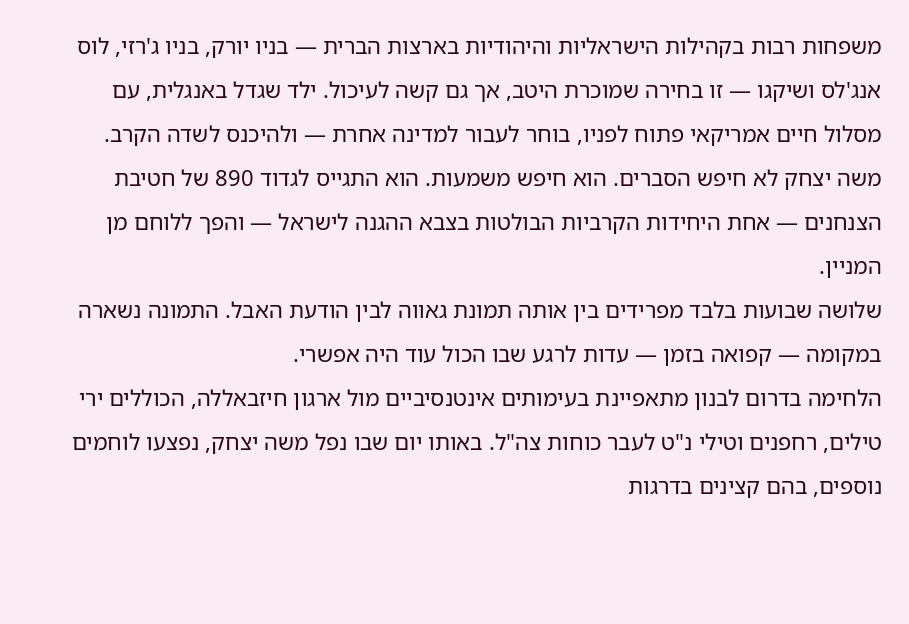משפחות רבות בקהילות הישראליות והיהודיות בארצות הברית — בניו יורק, בניו ג'רזי, לוס אנג'לס ושיקגו — זו בחירה שמוכרת היטב, אך גם קשה לעיכול. ילד שגדל באנגלית, עם מסלול חיים אמריקאי פתוח לפניו, בוחר לעבור למדינה אחרת — ולהיכנס לשדה הקרב.
משה יצחק לא חיפש הסברים. הוא חיפש משמעות. הוא התגייס לגדוד 890 של חטיבת הצנחנים — אחת היחידות הקרביות הבולטות בצבא ההגנה לישראל — והפך ללוחם מן המניין.
שלושה שבועות בלבד מפרידים בין אותה תמונת גאווה לבין הודעת האבל. התמונה נשארה במקומה — קפואה בזמן — עדות לרגע שבו הכול עוד היה אפשרי.
הלחימה בדרום לבנון מתאפיינת בעימותים אינטנסיביים מול ארגון חיזבאללה, הכוללים ירי טילים, רחפנים וטילי נ"ט לעבר כוחות צה"ל. באותו יום שבו נפל משה יצחק, נפצעו לוחמים נוספים, בהם קצינים בדרגות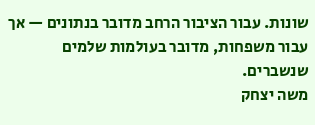שונות. עבור הציבור הרחב מדובר בנתונים — אך עבור משפחות, מדובר בעולמות שלמים שנשברים.
משה יצחק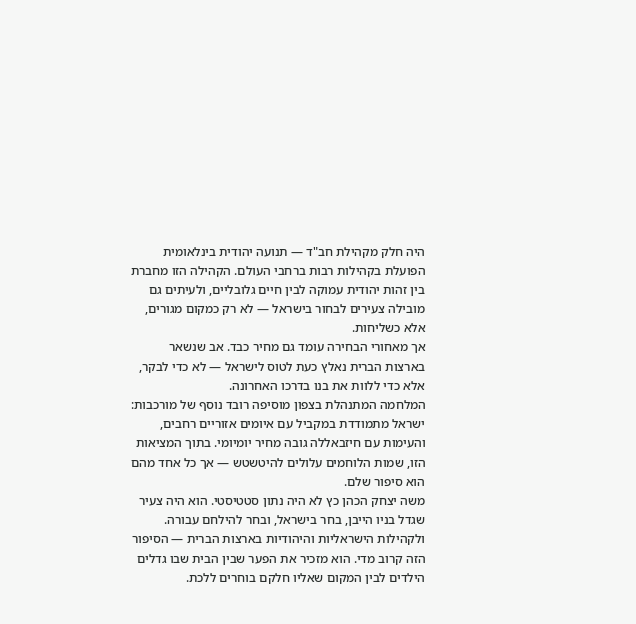היה חלק מקהילת חב"ד — תנועה יהודית בינלאומית הפועלת בקהילות רבות ברחבי העולם. הקהילה הזו מחברת בין זהות יהודית עמוקה לבין חיים גלובליים, ולעיתים גם מובילה צעירים לבחור בישראל — לא רק כמקום מגורים, אלא כשליחות.
אך מאחורי הבחירה עומד גם מחיר כבד. אב שנשאר בארצות הברית נאלץ כעת לטוס לישראל — לא כדי לבקר, אלא כדי ללוות את בנו בדרכו האחרונה.
המלחמה המתנהלת בצפון מוסיפה רובד נוסף של מורכבות: ישראל מתמודדת במקביל עם איומים אזוריים רחבים, והעימות עם חיזבאללה גובה מחיר יומיומי. בתוך המציאות הזו, שמות הלוחמים עלולים להיטשטש — אך כל אחד מהם הוא סיפור שלם.
משה יצחק הכהן כץ לא היה נתון סטטיסטי. הוא היה צעיר שגדל בניו הייבן, בחר בישראל, ובחר להילחם עבורה.
ולקהילות הישראליות והיהודיות בארצות הברית — הסיפור הזה קרוב מדי. הוא מזכיר את הפער שבין הבית שבו גדלים הילדים לבין המקום שאליו חלקם בוחרים ללכת.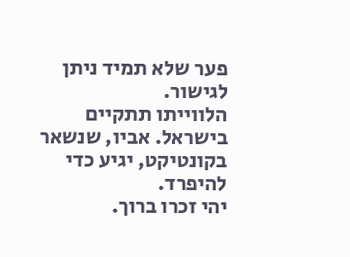פער שלא תמיד ניתן לגישור.
הלווייתו תתקיים בישראל. אביו, שנשאר בקונטיקט, יגיע כדי להיפרד.
יהי זכרו ברוך.